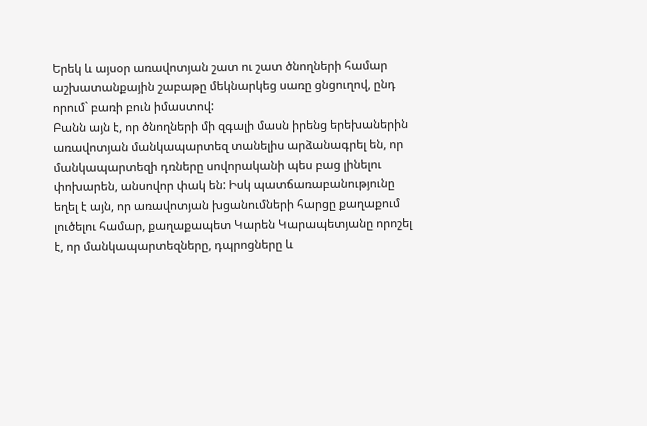Երեկ և այսօր առավոտյան շատ ու շատ ծնողների համար աշխատանքային շաբաթը մեկնարկեց սառը ցնցուղով, ընդ որում` բառի բուն իմաստով:
Բանն այն է, որ ծնողների մի զգալի մասն իրենց երեխաներին առավոտյան մանկապարտեզ տանելիս արձանագրել են, որ մանկապարտեզի դռները սովորականի պես բաց լինելու փոխարեն, անսովոր փակ են: Իսկ պատճառաբանությունը եղել է այն, որ առավոտյան խցանումների հարցը քաղաքում լուծելու համար, քաղաքապետ Կարեն Կարապետյանը որոշել է, որ մանկապարտեզները, դպրոցները և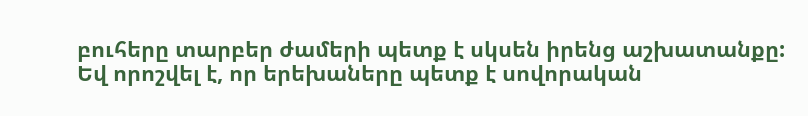բուհերը տարբեր ժամերի պետք է սկսեն իրենց աշխատանքը: Եվ որոշվել է, որ երեխաները պետք է սովորական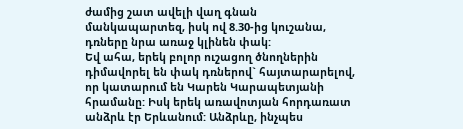ժամից շատ ավելի վաղ գնան մանկապարտեզ, իսկ ով 8.30-ից կուշանա, դռները նրա առաջ կլինեն փակ:
Եվ ահա, երեկ բոլոր ուշացող ծնողներին դիմավորել են փակ դռներով` հայտարարելով, որ կատարում են Կարեն Կարապետյանի հրամանը: Իսկ երեկ առավոտյան հորդառատ անձրև էր Երևանում: Անձրևը, ինչպես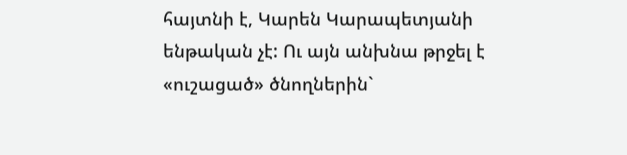հայտնի է, Կարեն Կարապետյանի ենթական չէ: Ու այն անխնա թրջել է «ուշացած» ծնողներին`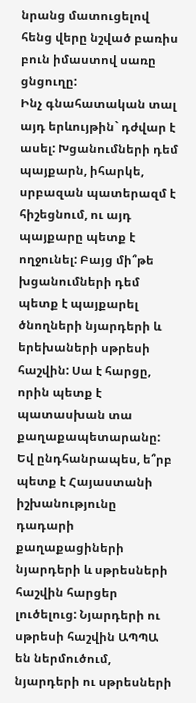նրանց մատուցելով հենց վերը նշված բառիս բուն իմաստով սառը ցնցուղը:
Ինչ գնահատական տալ այդ երևույթին` դժվար է ասել: Խցանումների դեմ պայքարն, իհարկե, սրբազան պատերազմ է հիշեցնում, ու այդ պայքարը պետք է ողջունել: Բայց մի՞թե խցանումների դեմ պետք է պայքարել ծնողների նյարդերի և երեխաների սթրեսի հաշվին: Սա է հարցը, որին պետք է պատասխան տա քաղաքապետարանը:
Եվ ընդհանրապես, ե՞րբ պետք է Հայաստանի իշխանությունը դադարի քաղաքացիների նյարդերի և սթրեսների հաշվին հարցեր լուծելուց: Նյարդերի ու սթրեսի հաշվին ԱՊՊԱ են ներմուծում, նյարդերի ու սթրեսների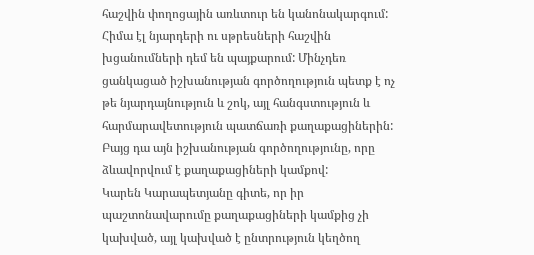հաշվին փողոցային առևտուր են կանոնակարգում: Հիմա էլ նյարդերի ու սթրեսների հաշվին խցանումների դեմ են պայքարում: Մինչդեռ ցանկացած իշխանության գործողություն պետք է ոչ թե նյարդայնություն և շոկ, այլ հանգստություն և հարմարավետություն պատճառի քաղաքացիներին: Բայց դա այն իշխանության գործողությունը, որը ձևավորվում է քաղաքացիների կամքով:
Կարեն Կարապետյանը գիտե, որ իր պաշտոնավարումը քաղաքացիների կամքից չի կախված, այլ կախված է ընտրություն կեղծող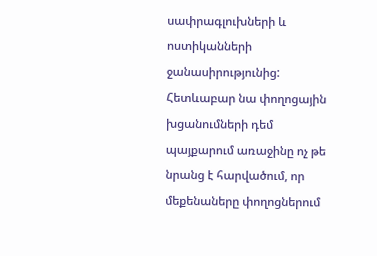սափրագլուխների և ոստիկանների ջանասիրությունից: Հետևաբար նա փողոցային խցանումների դեմ պայքարում առաջինը ոչ թե նրանց է հարվածում, որ մեքենաները փողոցներում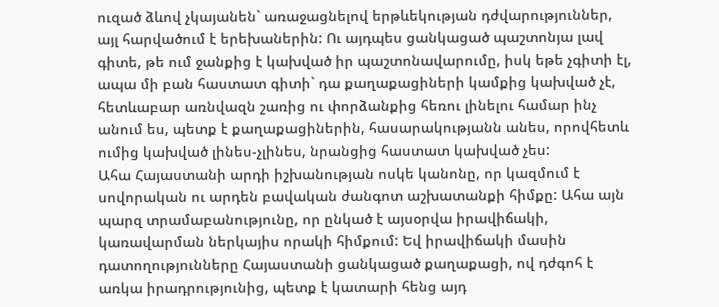ուզած ձևով չկայանեն` առաջացնելով երթևեկության դժվարություններ, այլ հարվածում է երեխաներին: Ու այդպես ցանկացած պաշտոնյա լավ գիտե, թե ում ջանքից է կախված իր պաշտոնավարումը, իսկ եթե չգիտի էլ, ապա մի բան հաստատ գիտի` դա քաղաքացիների կամքից կախված չէ, հետևաբար առնվազն շառից ու փորձանքից հեռու լինելու համար ինչ անում ես, պետք է քաղաքացիներին, հասարակությանն անես, որովհետև ումից կախված լինես-չլինես, նրանցից հաստատ կախված չես:
Ահա Հայաստանի արդի իշխանության ոսկե կանոնը, որ կազմում է սովորական ու արդեն բավական ժանգոտ աշխատանքի հիմքը: Ահա այն պարզ տրամաբանությունը, որ ընկած է այսօրվա իրավիճակի, կառավարման ներկայիս որակի հիմքում: Եվ իրավիճակի մասին դատողությունները Հայաստանի ցանկացած քաղաքացի, ով դժգոհ է առկա իրադրությունից, պետք է կատարի հենց այդ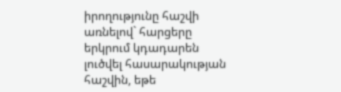իրողությունը հաշվի առնելով` հարցերը երկրում կդադարեն լուծվել հասարակության հաշվին, եթե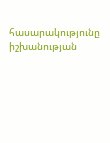հասարակությունը իշխանության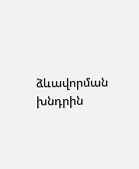ձևավորման խնդրին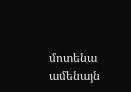մոտենա ամենայն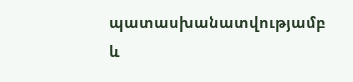պատասխանատվությամբ և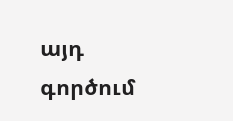այդ գործում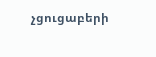չցուցաբերի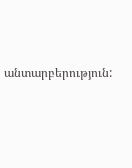անտարբերություն: